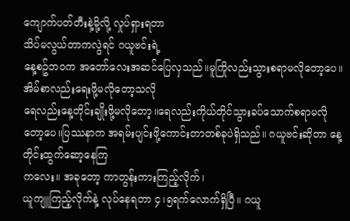ကျောက်ပတ်တီးနဲ့မို့လို့ လှုပ်ရှားရတာ
သိပ်မလွယ်တာကလွဲရင် ဂယူဗင်းရဲ့
နေ့စဥ်ဘ၀က အတော်လေးအဆင်ပြေလှသည်။မူကြိုလည်းသွားစရာမလိုတော့ပေ။
အိမ်စာလည်းရေးဖို့မလိုတော့သလို
ရေလည်းနေ့တိုင်းချိုးဖို့မလိုတော့။ရေလည်းကိုယ်တိုင်သွားခပ်သောက်စရာမလိုတော့ပေ။ပြဿနာက အရမ်းပျင်းဖို့ကောင်းတာတစ်ခုပဲရှိသည်။ ဂယူဗင်းဆိုတာ နေ့တိုင်းထွက်ဆော့နေကြ
ကလေး။ အခုတော့ ကာတွန်းကားကြည့်လိုက်၊
ယူကျူကြည့်လိုက်နဲ့ လုပ်နေရတာ ၄၊၅ရက်လောက်ရှိပြီ။ ဂယူ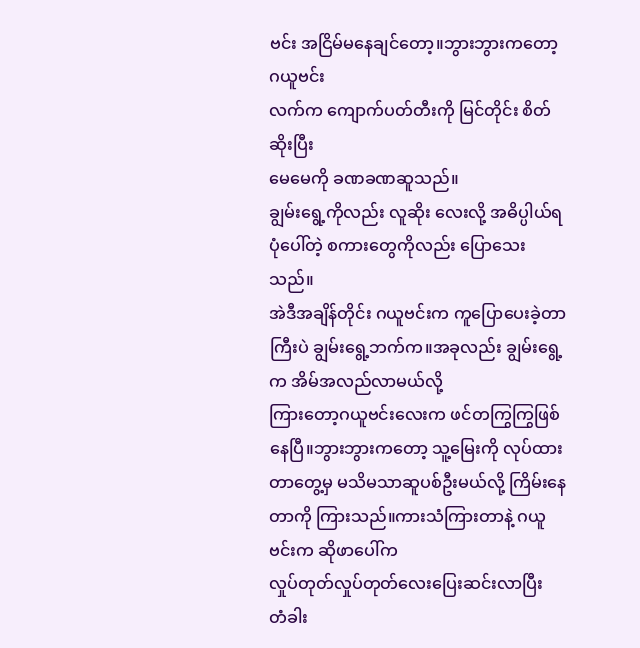ဗင်း အငြိမ်မနေချင်တော့။ဘွားဘွားကတော့ ဂယူဗင်း
လက်က ကျောက်ပတ်တီးကို မြင်တိုင်း စိတ်ဆိုးပြီး
မေမေကို ခဏခဏဆူသည်။
ချွမ်းရွေ့ကိုလည်း လူဆိုး လေးလို့ အဓိပ္ပါယ်ရပုံပေါ်တဲ့ စကားတွေကိုလည်း ပြောသေးသည်။
အဲဒီအချိန်တိုင်း ဂယူဗင်းက ကူပြောပေးခဲ့တာကြီးပဲ ချွမ်းရွေ့ဘက်က။အခုလည်း ချွမ်းရွေ့က အိမ်အလည်လာမယ်လို့
ကြားတော့ဂယူဗင်းလေးက ဖင်တကြွကြွဖြစ်နေပြီ။ဘွားဘွားကတော့ သူ့မြေးကို လုပ်ထားတာတွေ့မှ မသိမသာဆူပစ်ဦးမယ်လို့ ကြိမ်းနေတာကို ကြားသည်။ကားသံကြားတာနဲ့ ဂယူဗင်းက ဆိုဖာပေါ်က
လှုပ်တုတ်လှုပ်တုတ်လေးပြေးဆင်းလာပြီး
တံခါး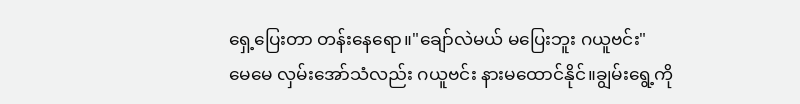ရှေ့ပြေးတာ တန်းနေရော။"ချော်လဲမယ် မပြေးဘူး ဂယူဗင်း"
မေမေ လှမ်းအော်သံလည်း ဂယူဗင်း နားမထောင်နိုင်။ချွမ်းရွေ့ကို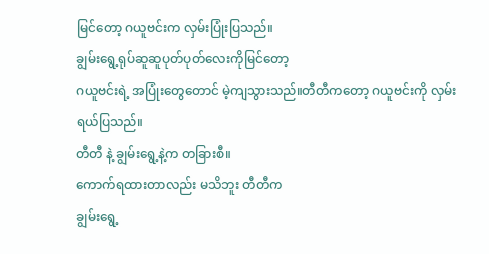မြင်တော့ ဂယူဗင်းက လှမ်းပြုံးပြသည်။
ချွမ်းရွေ့ရုပ်ဆူဆူပုတ်ပုတ်လေးကိုမြင်တော့
ဂယူဗင်းရဲ့ အပြုံးတွေတောင် မဲ့ကျသွားသည်။တီတီကတော့ ဂယူဗင်းကို လှမ်းရယ်ပြသည်။
တီတီ နဲ့ ချွမ်းရွေ့နဲ့က တခြားစီ။
ကောက်ရထားတာလည်း မသိဘူး တီတီက
ချွမ်းရွေ့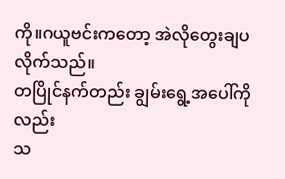ကို။ဂယူဗင်းကတော့ အဲလိုတွေးချပလိုက်သည်။
တပြိုင်နက်တည်း ချွမ်းရွေ့အပေါ်ကိုလည်း
သ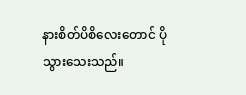နားစိတ်ပိစိလေးတောင် ပိုသွားသေးသည်။